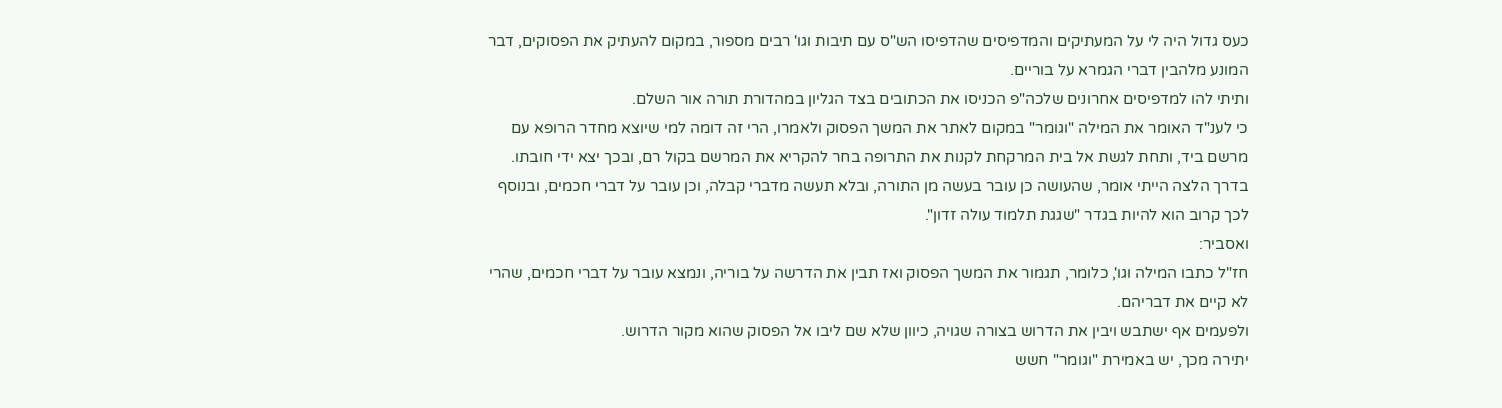כעס גדול היה לי על המעתיקים והמדפיסים שהדפיסו הש"ס עם תיבות וגו' רבים מספור, במקום להעתיק את הפסוקים, דבר המונע מלהבין דברי הגמרא על בוריים.
ותיתי להו למדפיסים אחרונים שלכה"פ הכניסו את הכתובים בצד הגליון במהדורת תורה אור השלם.
כי לענ"ד האומר את המילה "וגומר" במקום לאתר את המשך הפסוק ולאמרו, הרי זה דומה למי שיוצא מחדר הרופא עם מרשם ביד, ותחת לגשת אל בית המרקחת לקנות את התרופה בחר להקריא את המרשם בקול רם, ובכך יצא ידי חובתו.
בדרך הלצה הייתי אומר, שהעושה כן עובר בעשה מן התורה, ובלא תעשה מדברי קבלה, וכן עובר על דברי חכמים, ובנוסף לכך קרוב הוא להיות בגדר "שגגת תלמוד עולה זדון".
ואסביר:
חז"ל כתבו המילה וגו', כלומר, תגמור את המשך הפסוק ואז תבין את הדרשה על בוריה, ונמצא עובר על דברי חכמים, שהרי לא קיים את דבריהם.
ולפעמים אף ישתבש ויבין את הדרוש בצורה שגויה, כיוון שלא שם ליבו אל הפסוק שהוא מקור הדרוש.
יתירה מכך, יש באמירת "וגומר" חשש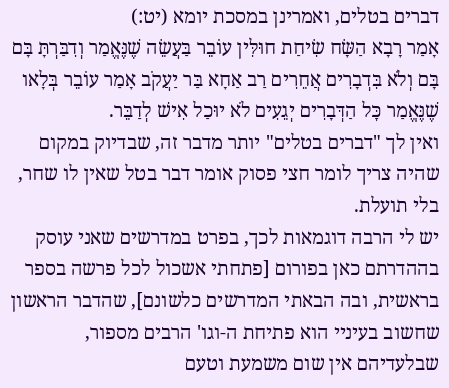דברים בטלים, ואמרינן במסכת יומא (יט:)
אָמַר רָבָא הַשָּׂח שִׂיחַת חוּלִּין עוֹבֵר בַּעֲשֵׂה שֶׁנֶּאֱמַר וְדִבַּרְתָּ בָּם בָּם וְלֹא בִּדְבָרִים אֲחֵרִים רַב אַחָא בַּר יַעֲקֹב אָמַר עוֹבֵר בְּלָאו שֶׁנֶּאֱמַר כׇּל הַדְּבָרִים יְגֵעִים לֹא יוּכַל אִישׁ לְדַבֵּר.
ואין לך "דברים בטלים" יותר מדבר זה, שבדיוק במקום שהיה צריך לומר חצי פסוק אומר דבר בטל שאין לו שחר, בלי תועלת.
יש לי הרבה דוגמאות לכך, בפרט במדרשים שאני עוסק בההדרתם כאן בפורום [פתחתי אשכול לכל פרשה בספר בראשית, ובה הבאתי המדרשים כלשונם], שהדבר הראשון שחשוב בעיניי הוא פתיחת ה-וגו' הרבים מספור, שבלעדיהם אין שום משמעת וטעם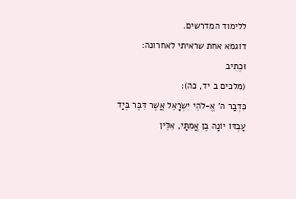ללימוד המדרשים.
דוגמא אחת שראיתי לאחרונה:
וּכְתִיב
(מלכים ב יד, כה):
כִּדְבַר ה' אֱ-לֹהֵי יִשְׂרָאֵל אֲשֶׁר דִּבֶּר בְּיַד עַבְדּוֹ יוֹנָה בֶן אֲמִתַּי, אִלֵּין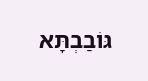גּוֹבַבְתָּא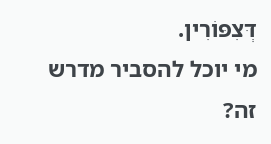דְּצִפּוֹרִין.
מי יוכל להסביר מדרש זה?